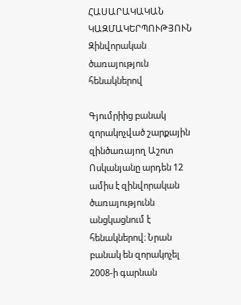ՀԱՍԱՐԱԿԱԿԱՆ ԿԱԶՄԱԿԵՐՊՈՒԹՅՈՒՆ
Զինվորական ծառայություն հենակներով

Գյումրիից բանակ զորակոչված շարքային զինծառայող Աշոտ Ոսկանյանը արդեն 12 ամիս է զինվորական ծառայությունն անցկացնում է հենակներով։ Նրան բանակ են զորակոչել 2008-ի գարնան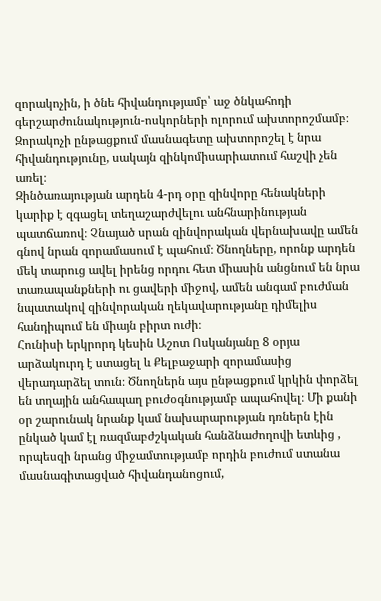զորակոչին, ի ծնե հիվանդությամբ՝ աջ ծնկահոդի գերշարժունակություն-ոսկորների ոլորում ախտորոշմամբ։ Զորակոչի ընթացքում մասնագետը ախտորոշել է նրա հիվանդությունը, սակայն զինկոմիսարիատում հաշվի չեն առել։
Զինծառայության արդեն 4-րդ օրը զինվորը հենակների կարիք է զգացել տեղաշարժվելու անհնարինության պատճառով։ Չնայած սրան զինվորական վերնախավը ամեն գնով նրան զորամասում է պահում։ Ծնողները, որոնք արդեն մեկ տարուց ավել իրենց որդու հետ միասին անցնում են նրա տառապանքների ու ցավերի միջով, ամեն անգամ բուժման նպատակով զինվորական ղեկավարությանը դիմելիս հանդիպում են միայն բիրտ ուժի։
Հունիսի երկրորդ կեսին Աշոտ Ոսկանյանը 8 օրյա արձակուրդ է ստացել և Քելբաջարի զորամասից վերադարձել տուն։ Ծնողներն այս ընթացքում կրկին փորձել են տղային անհապաղ բուժօգնությամբ ապահովել։ Մի քանի օր շարունակ նրանք կամ նախարարության դռներն էին ընկած կամ էլ ռազմաբժշկական հանձնաժողովի ետևից , որպեսզի նրանց միջամտությամբ որդին բուժում ստանա մասնագիտացված հիվանդանոցում,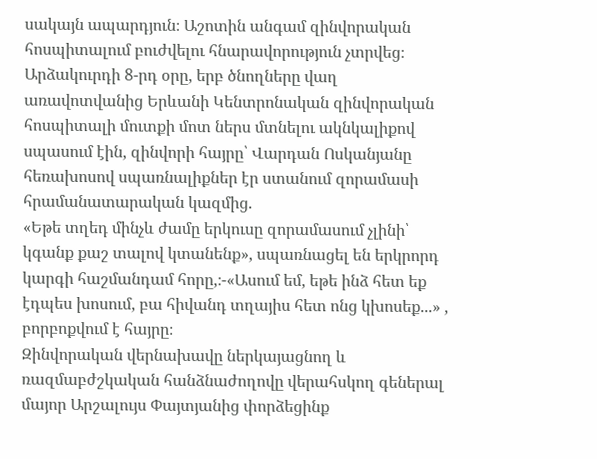սակայն ապարդյուն։ Աշոտին անգամ զինվորական հոսպիտալում բուժվելու հնարավորություն չտրվեց։
Արձակուրդի 8-րդ օրը, երբ ծնողները վաղ առավոտվանից Երևանի Կենտրոնական զինվորական հոսպիտալի մուտքի մոտ ներս մտնելու ակնկալիքով սպասում էին, զինվորի հայրը՝ Վարդան Ոսկանյանը հեռախոսով սպառնալիքներ էր ստանում զորամասի հրամանատարական կազմից.
«Եթե տղեդ մինչև ժամը երկուսը զորամասում չլինի՝ կգանք քաշ տալով կտանենք», սպառնացել են երկրորդ կարգի հաշմանդամ հորը,։-«Ասում եմ, եթե ինձ հետ եք էդպես խոսում, բա հիվանդ տղայիս հետ ոնց կխոսեք...» , բորբոքվում է հայրը։
Զինվորական վերնախավը ներկայացնող և ռազմաբժշկական հանձնաժողովը վերահսկող գեներալ մայոր Արշալույս Փայտյանից փորձեցինք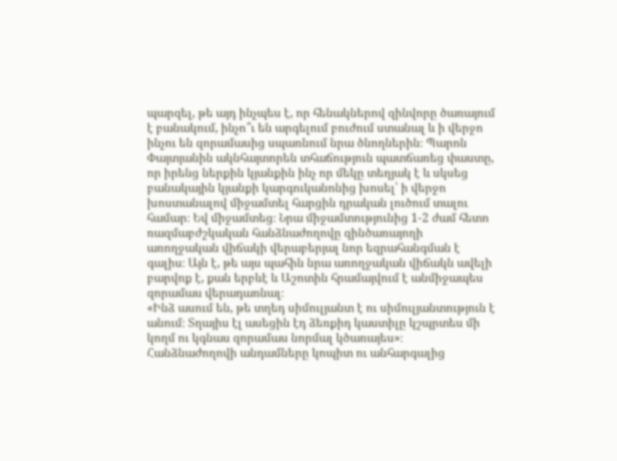պարզել, թե այդ ինչպես է, որ հենակներով զինվորը ծառայում է բանակում, ինչո՞ւ են արգելում բուժում ստանալ և ի վերջո ինչու են զորամասից սպառնում նրա ծնողներին։ Պարոն Փայտյանին ակնհայտորեն տհաճություն պատճառեց փաստը, որ իրենց ներքին կյանքին ինչ որ մեկը տեղյակ է և սկսեց բանակային կյանքի կարգուկանոնից խոսել՝ ի վերջո խոստանալով միջամտել հարցին դրական լուծում տալու համար։ Եվ միջամտեց։ Նրա միջամտությունից 1-2 ժամ հետո ռազմաբժշկական հանձնաժողովը զինծառայողի առողջական վիճակի վերաբերյալ նոր եզրահանգման է գալիս։ Այն է, թե այս պահին նրա առողջական վիճակն ավելի բարվոք է, քան երբևէ և Աշոտին հրամայվում է անմիջապես զորամաս վերադառնալ։
«Ինձ ասում են, թե տղեդ սիմուլյանտ է ու սիմուլյանտություն է անում։ Տղայիս էլ ասեցին էդ ձեռքիդ կաստիլը կշպրտես մի կողմ ու կգնաս զորամաս նորմալ կծառայես»։ Հանձնաժողովի անդամները կոպիտ ու անհարգալից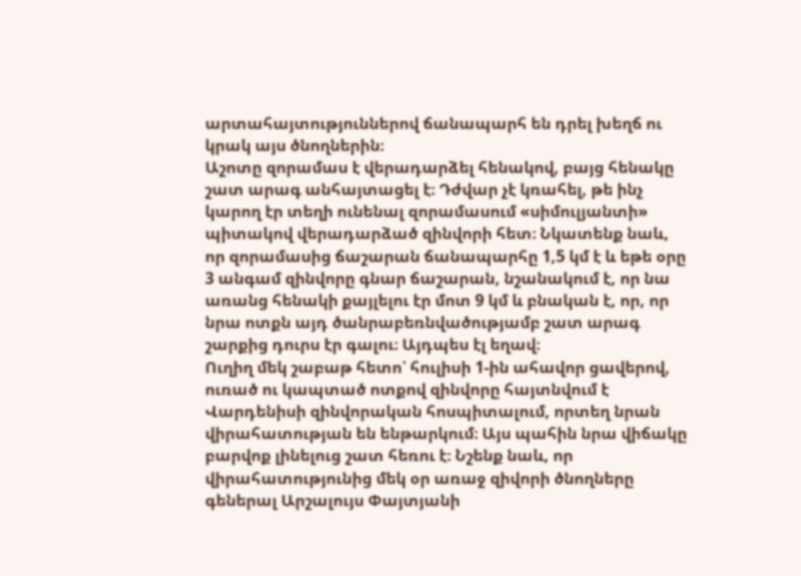արտահայտություններով ճանապարհ են դրել խեղճ ու կրակ այս ծնողներին։
Աշոտը զորամաս է վերադարձել հենակով, բայց հենակը շատ արագ անհայտացել է։ Դժվար չէ կռահել, թե ինչ կարող էր տեղի ունենալ զորամասում «սիմուլյանտի» պիտակով վերադարձած զինվորի հետ։ Նկատենք նաև, որ զորամասից ճաշարան ճանապարհը 1,5 կմ է և եթե օրը 3 անգամ զինվորը գնար ճաշարան, նշանակում է, որ նա առանց հենակի քայլելու էր մոտ 9 կմ և բնական է, որ, որ նրա ոտքն այդ ծանրաբեռնվածությամբ շատ արագ շարքից դուրս էր գալու։ Այդպես էլ եղավ։
Ուղիղ մեկ շաբաթ հետո՝ հուլիսի 1-ին ահավոր ցավերով, ուռած ու կապտած ոտքով զինվորը հայտնվում է Վարդենիսի զինվորական հոսպիտալում, որտեղ նրան վիրահատության են ենթարկում։ Այս պահին նրա վիճակը բարվոք լինելուց շատ հեռու է։ Նշենք նաև, որ վիրահատությունից մեկ օր առաջ զիվորի ծնողները գեներալ Արշալույս Փայտյանի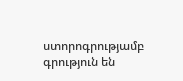ստորոգրությամբ գրություն են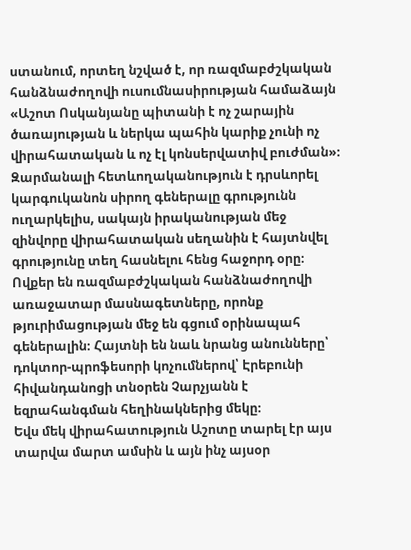ստանում, որտեղ նշված է, որ ռազմաբժշկական հանձնաժողովի ուսումնասիրության համաձայն «Աշոտ Ոսկանյանը պիտանի է ոչ շարային ծառայության և ներկա պահին կարիք չունի ոչ վիրահատական և ոչ էլ կոնսերվատիվ բուժման»։ Զարմանալի հետևողականություն է դրսևորել կարգուկանոն սիրող գեներալը գրությունն ուղարկելիս, սակայն իրականության մեջ զինվորը վիրահատական սեղանին է հայտնվել գրությունը տեղ հասնելու հենց հաջորդ օրը։ Ովքեր են ռազմաբժշկական հանձնաժողովի առաջատար մասնագետները, որոնք թյուրիմացության մեջ են գցում օրինապահ գեներալին։ Հայտնի են նաև նրանց անունները՝ դոկտոր-պրոֆեսորի կոչումներով՝ Էրեբունի հիվանդանոցի տնօրեն Չարչյանն է եզրահանգման հեղինակներից մեկը։
Եվս մեկ վիրահատություն Աշոտը տարել էր այս տարվա մարտ ամսին և այն ինչ այսօր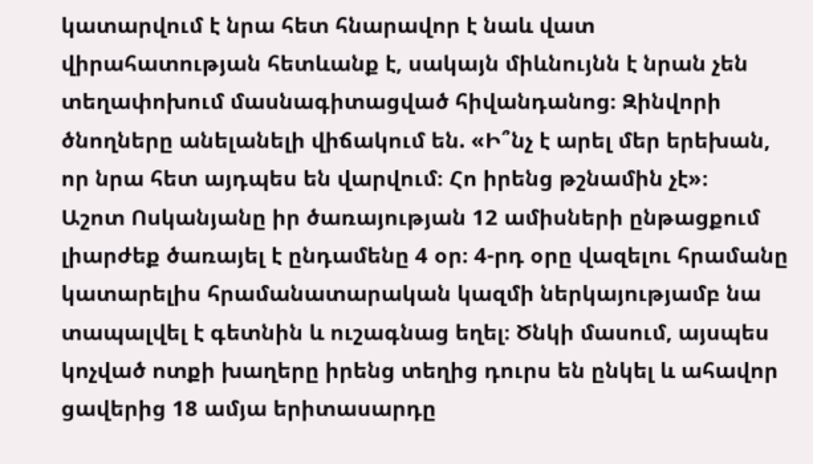կատարվում է նրա հետ հնարավոր է նաև վատ վիրահատության հետևանք է, սակայն միևնույնն է նրան չեն տեղափոխում մասնագիտացված հիվանդանոց։ Զինվորի ծնողները անելանելի վիճակում են. «Ի՞նչ է արել մեր երեխան, որ նրա հետ այդպես են վարվում։ Հո իրենց թշնամին չէ»։
Աշոտ Ոսկանյանը իր ծառայության 12 ամիսների ընթացքում լիարժեք ծառայել է ընդամենը 4 օր։ 4-րդ օրը վազելու հրամանը կատարելիս հրամանատարական կազմի ներկայությամբ նա տապալվել է գետնին և ուշագնաց եղել։ Ծնկի մասում, այսպես կոչված ոտքի խաղերը իրենց տեղից դուրս են ընկել և ահավոր ցավերից 18 ամյա երիտասարդը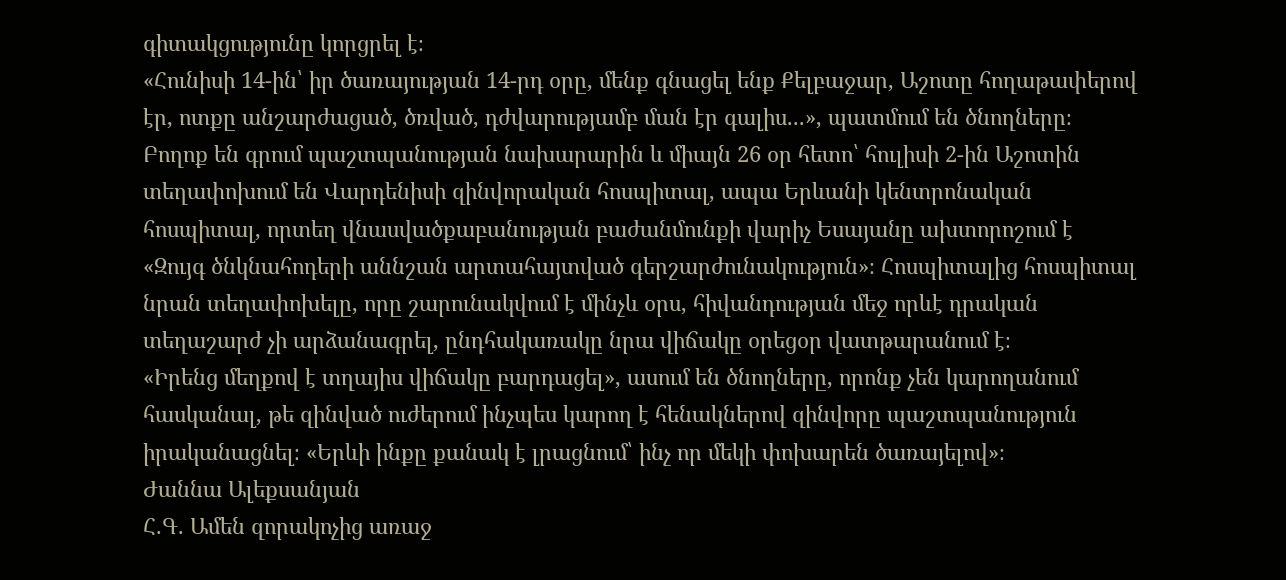գիտակցությունը կորցրել է։
«Հունիսի 14-ին՝ իր ծառայության 14-րդ օրը, մենք գնացել ենք Քելբաջար, Աշոտը հողաթափերով էր, ոտքը անշարժացած, ծռված, դժվարությամբ ման էր գալիս...», պատմում են ծնողները։
Բողոք են գրում պաշտպանության նախարարին և միայն 26 օր հետո՝ հուլիսի 2-ին Աշոտին տեղափոխում են Վարդենիսի զինվորական հոսպիտալ, ապա Երևանի կենտրոնական հոսպիտալ, որտեղ վնասվածքաբանության բաժանմունքի վարիչ Եսայանը ախտորոշում է «Զույգ ծնկնահոդերի աննշան արտահայտված գերշարժունակություն»։ Հոսպիտալից հոսպիտալ նրան տեղափոխելը, որը շարունակվում է մինչև օրս, հիվանդության մեջ որևէ դրական տեղաշարժ չի արձանագրել, ընդհակառակը նրա վիճակը օրեցօր վատթարանում է։
«Իրենց մեղքով է տղայիս վիճակը բարդացել», ասում են ծնողները, որոնք չեն կարողանում հասկանալ, թե զինված ուժերում ինչպես կարող է հենակներով զինվորը պաշտպանություն իրականացնել։ «Երևի ինքը քանակ է լրացնում՝ ինչ որ մեկի փոխարեն ծառայելով»։
Ժաննա Ալեքսանյան
Հ.Գ. Ամեն զորակոչից առաջ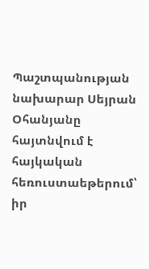Պաշտպանության նախարար Սեյրան Օհանյանը հայտնվում է հայկական հեռուստաեթերում՝ իր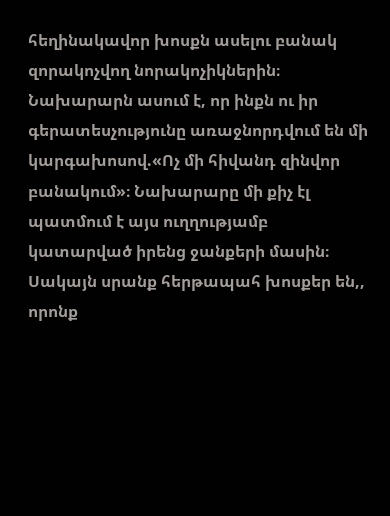հեղինակավոր խոսքն ասելու բանակ զորակոչվող նորակոչիկներին։ Նախարարն ասում է, որ ինքն ու իր գերատեսչությունը առաջնորդվում են մի կարգախոսով.«Ոչ մի հիվանդ զինվոր բանակում»։ Նախարարը մի քիչ էլ պատմում է այս ուղղությամբ կատարված իրենց ջանքերի մասին։ Սակայն սրանք հերթապահ խոսքեր են,, որոնք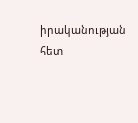իրականության հետ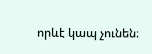որևէ կապ չունեն։